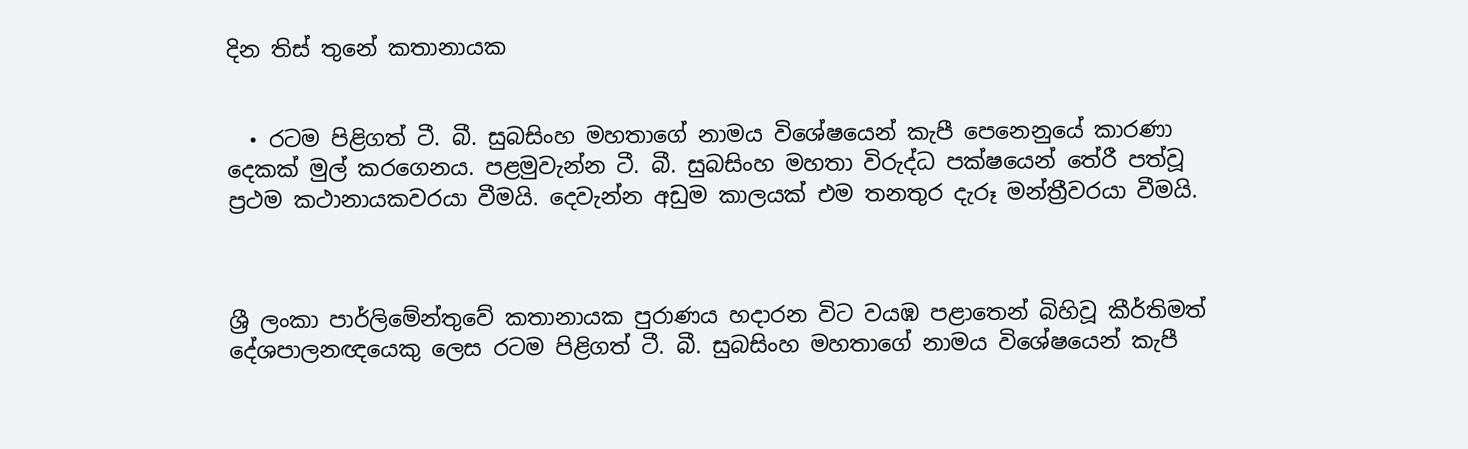දින තිස් තුනේ කතානායක


  • රටම පිළිගත් ටී. බී. සුබසිංහ මහතාගේ නාමය විශේෂයෙන් කැපී පෙනෙනුයේ කාරණා දෙකක් මුල් කරගෙනය. පළමුවැන්න ටී. බී. සුබසිංහ මහතා විරුද්ධ පක්ෂයෙන් තේරී පත්වූ ප්‍රථම කථානායකවරයා වීමයි. දෙවැන්න අඩුම කාලයක් එම තනතුර දැරූ මන්ත්‍රීවරයා වීමයි.



ශ්‍රී ලංකා පාර්ලිමේන්තුවේ කතානායක පුරාණය හදාරන විට වයඹ පළාතෙන් බිහිවූ කීර්තිමත් දේශපාලනඥයෙකු ලෙස රටම පිළිගත් ටී. බී. සුබසිංහ මහතාගේ නාමය විශේෂයෙන් කැපී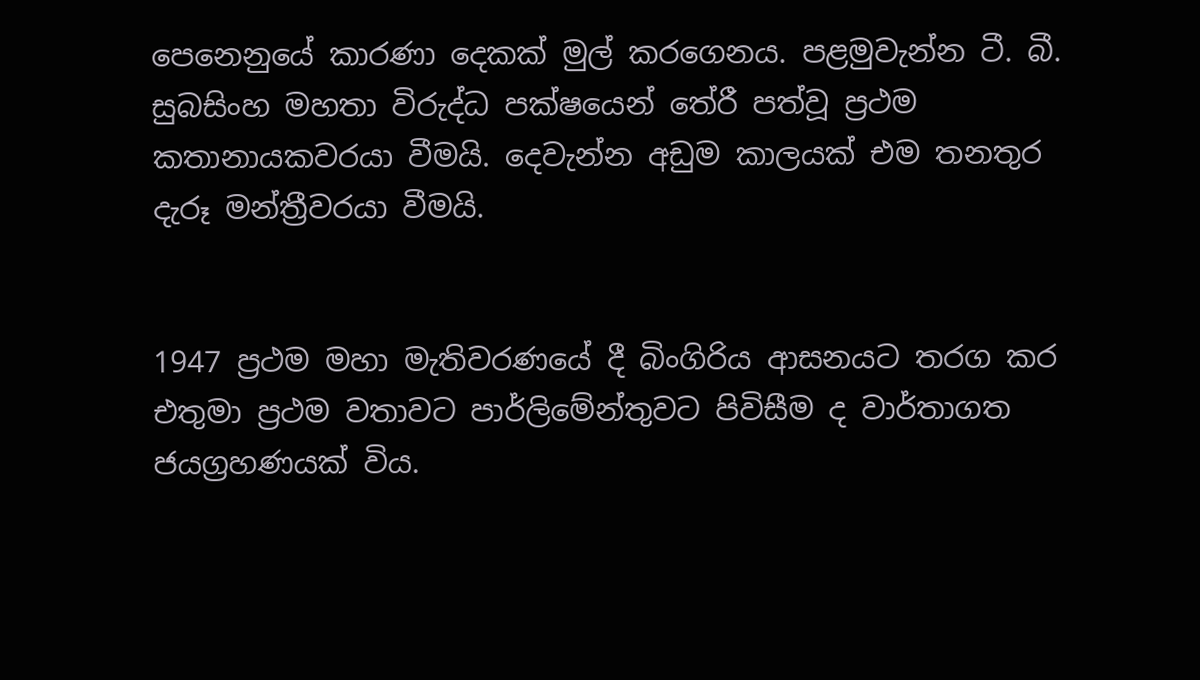පෙනෙනුයේ කාරණා දෙකක් මුල් කරගෙනය. පළමුවැන්න ටී. බී. සුබසිංහ මහතා විරුද්ධ පක්ෂයෙන් තේරී පත්වූ ප්‍රථම කතානායකවරයා වීමයි. දෙවැන්න අඩුම කාලයක් එම තනතුර දැරූ මන්ත්‍රීවරයා වීමයි.


1947 ප්‍රථම මහා මැතිවරණයේ දී බිංගිරිය ආසනයට තරග කර එතුමා ප්‍රථම වතාවට පාර්ලිමේන්තුවට පිවිසීම ද වාර්තාගත ජයග්‍රහණයක් විය.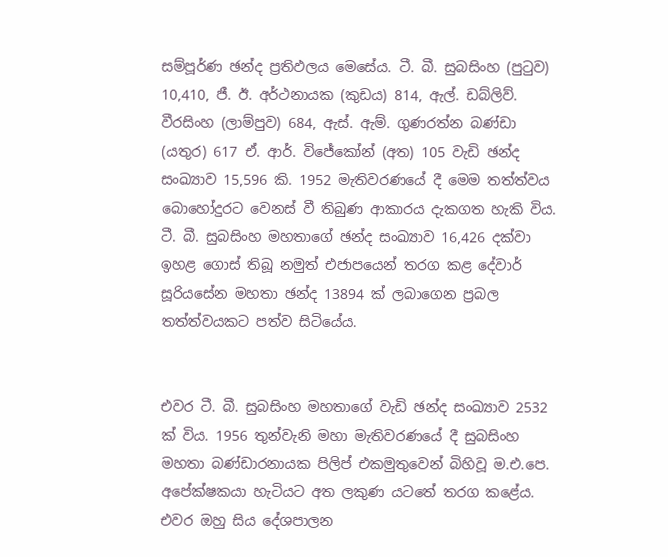සම්පූර්ණ ඡන්ද ප්‍රතිඵලය මෙසේය. ටී. බී. සුබසිංහ (පුටුව) 10,410, ජී. ඊ. අර්ථනායක (කුඩය) 814, ඇල්. ඩබ්ලිව්. වීරසිංහ (ලාම්පුව) 684, ඇස්. ඇම්. ගුණරත්න බණ්ඩා (යතුර) 617 ඒ. ආර්. විජේකෝන් (අත) 105 වැඩි ඡන්ද සංඛ්‍යාව 15,596 කි. 1952 මැතිවරණයේ දී මෙම තත්ත්වය බොහෝදුරට වෙනස් වී තිබුණ ආකාරය දැකගත හැකි විය. ටී. බී. සුබසිංහ මහතාගේ ඡන්ද සංඛ්‍යාව 16,426 දක්වා ඉහළ ගොස් තිබූ නමුත් එජාපයෙන් තරග කළ දේවාර් සූරියසේන මහතා ඡන්ද 13894 ක් ලබාගෙන ප්‍රබල තත්ත්වයකට පත්ව සිටියේය.


එවර ටී. බී. සුබසිංහ මහතාගේ වැඩි ඡන්ද සංඛ්‍යාව 2532 ක් විය. 1956 තුන්වැනි මහා මැතිවරණයේ දී සුබසිංහ මහතා බණ්ඩාරනායක පිලිප් එකමුතුවෙන් බිහිවූ ම.එ.පෙ. අපේක්ෂකයා හැටියට අත ලකුණ යටතේ තරග කළේය. එවර ඔහු සිය දේශපාලන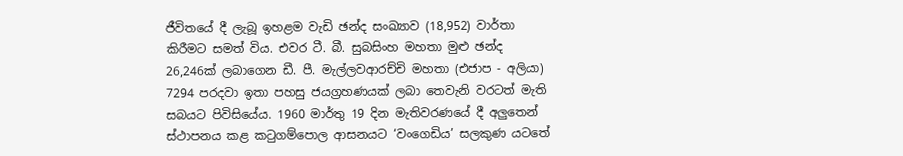ජීවිතයේ දී ලැබූ ඉහළම වැඩි ඡන්ද සංඛ්‍යාව (18,952) වාර්තා කිරීමට සමත් විය. එවර ටී. බී. සුබසිංහ මහතා මුළු ඡන්ද 26,246ක් ලබාගෙන ඩී. පී. මැල්ලවආරච්චි මහතා (එජාප - අලියා) 7294 පරදවා ඉතා පහසු ජයග්‍රහණයක් ලබා තෙවැනි වරටත් මැති සබයට පිවිසියේය. 1960 මාර්තු 19 දින මැතිවරණයේ දී අලුතෙන් ස්ථාපනය කළ කටුගම්පොල ආසනයට ‘වංගෙඩිය’ සලකුණ යටතේ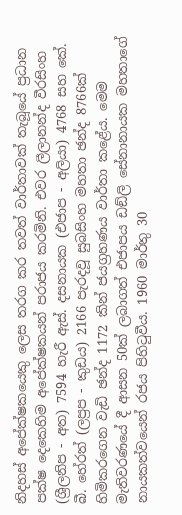නිදහස් අපේක්ෂකයෙකු ලෙස තරග කර තවත් වාර්තාවක් තැබූයේ ප්‍රධාන පක්ෂ දෙකෙහිම අපේක්ෂකයන් පරාජය කරමිනි. එවර ලීලානන්ද වීරසිංහ (ශ්‍රීලනිප - අත) 7594 හැරී ඇස්. දසනායක (එජාප - අලියා) 4768 සහ කේ. බී. හේරත් (ලප්‍රප - කුඩය) 2166 පැරදවූ සුබසිංහ මහතා ඡන්ද 8766ක් හිමිකරගෙන වැඩි ඡන්ද 1172 කින් ජයග්‍රහණය වාර්තා කළේය. මෙම මැතිවරණයේ දී ආසන 50ක් ලබාගත් එජාපය ඩඞ්ලි සේනානායක මහතාගේ නායකත්වයෙන් රජය පිහිටුවීය. 1960 මාර්තු 30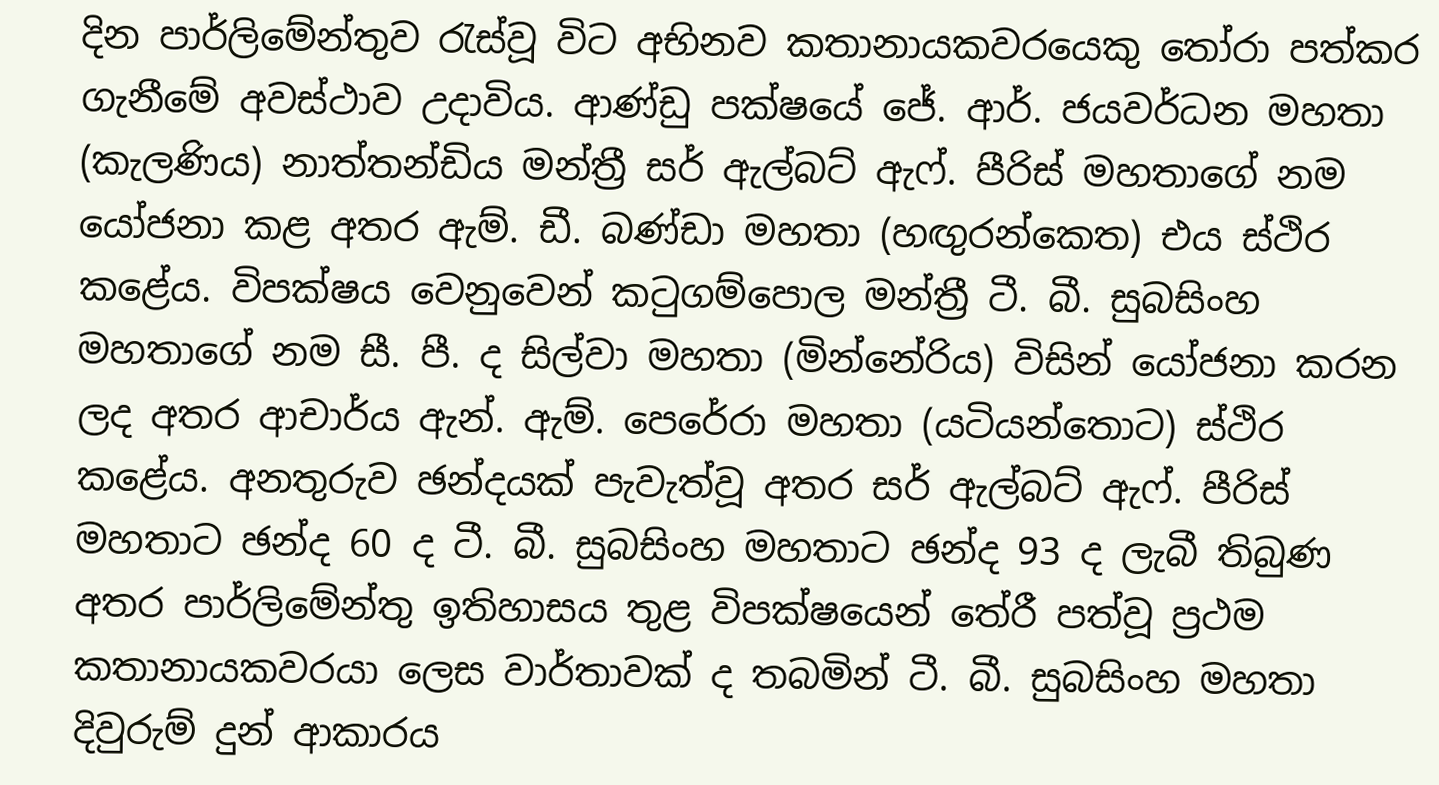දින පාර්ලිමේන්තුව රැස්වූ විට අභිනව කතානායකවරයෙකු තෝරා පත්කර ගැනීමේ අවස්ථාව උදාවිය. ආණ්ඩු පක්ෂයේ ජේ. ආර්. ජයවර්ධන මහතා (කැලණිය) නාත්තන්ඩිය මන්ත්‍රී සර් ඇල්බට් ඇෆ්. පීරිස් මහතාගේ නම යෝජනා කළ අතර ඇම්. ඩී. බණ්ඩා මහතා (හඟුරන්කෙත) එය ස්ථිර කළේය. විපක්ෂය වෙනුවෙන් කටුගම්පොල මන්ත්‍රී ටී. බී. සුබසිංහ මහතාගේ නම සී. පී. ද සිල්වා මහතා (මින්නේරිය) විසින් යෝජනා කරන ලද අතර ආචාර්ය ඇන්. ඇම්. පෙරේරා මහතා (යටියන්තොට) ස්ථිර කළේය. අනතුරුව ඡන්දයක් පැවැත්වූ අතර සර් ඇල්බට් ඇෆ්. පීරිස් මහතාට ඡන්ද 60 ද ටී. බී. සුබසිංහ මහතාට ඡන්ද 93 ද ලැබී තිබුණ අතර පාර්ලිමේන්තු ඉතිහාසය තුළ විපක්ෂයෙන් තේරී පත්වූ ප්‍රථම කතානායකවරයා ලෙස වාර්තාවක් ද තබමින් ටී. බී. සුබසිංහ මහතා දිවුරුම් දුන් ආකාරය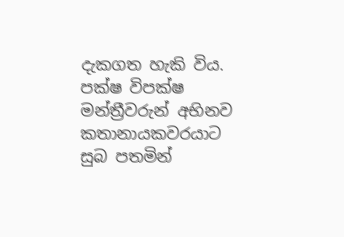දැකගත හැකි විය. පක්ෂ විපක්ෂ මන්ත්‍රීවරුන් අභිනව කතානායකවරයාට සුබ පතමින්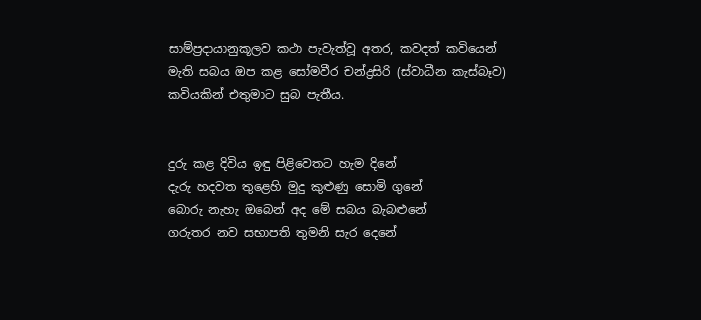සාම්ප්‍රදායානුකූලව කථා පැවැත්වූ අතර, කවදත් කවියෙන් මැති සබය ඔප කළ සෝමවීර චන්ද්‍රසිරි (ස්වාධීන කැස්බෑව) කවියකින් එතුමාට සුබ පැතීය.


දුරු කළ දිවිය ඉඳු පිළිවෙතට හැම දිනේ
දැරු හදවත තුළෙහි මුදු කුළුණු සොමි ගුනේ
බොරු නැහැ ඔබෙන් අද මේ සබය බැබළුනේ
ගරුතර නව සභාපති තුමනි සැර දෙනේ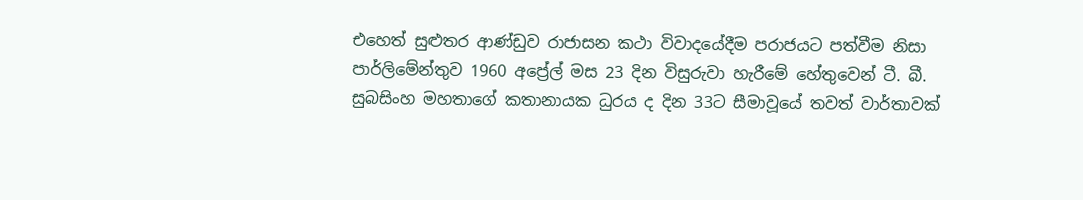එහෙත් සුළුතර ආණ්ඩුව රාජාසන කථා විවාදයේදීම පරාජයට පත්වීම නිසා පාර්ලිමේන්තුව 1960 අප්‍රේල් මස 23 දින විසුරුවා හැරීමේ හේතුවෙන් ටී. බී. සුබසිංහ මහතාගේ කතානායක ධුරය ද දින 33ට සීමාවූයේ තවත් වාර්තාවක්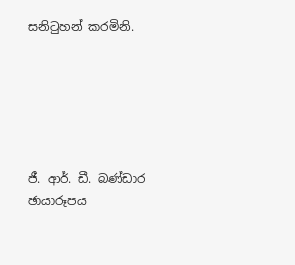සනිටුහන් කරමිනි.






ජී. ආර්. ඩී. බණ්ඩාර
ඡායාරූපය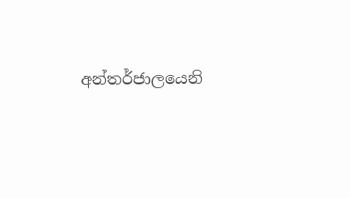අන්තර්ජාලයෙනි